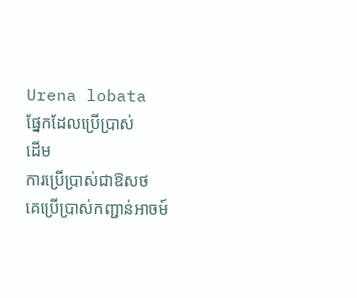Urena lobata
ផ្នែកដែលប្រើប្រាស់
ដើម
ការប្រើប្រាស់ជាឱសថ
គេប្រើប្រាស់កញ្ជាន់អាចម៍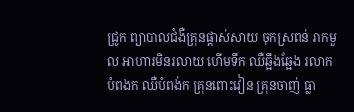ជ្រូក ព្យាបាលជំងឺគ្រុនផ្ដាស់សាយ ចុកស្រពន់ រាកមួល អាហារមិនរលាយ ហើមទឹក ឈឺឆ្អឹងឆ្អែង រលាកបំពងក ឈឺបំពង់ក គ្រុនពោះវៀន គ្រុនចាញ់ ធ្លា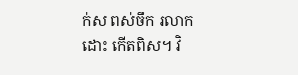ក់ស ពស់ចឹក រលាកដោះ កើតពិស។ វិ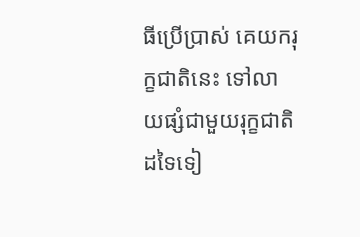ធីប្រើប្រាស់ គេយករុក្ខជាតិនេះ ទៅលាយផ្សំជាមួយរុក្ខជាតិដទៃទៀ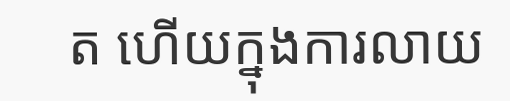ត ហើយក្នុងការលាយ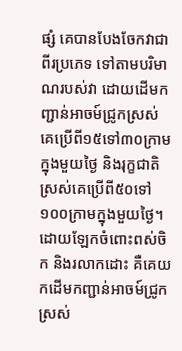ផ្សំ គេបានបែងចែកវាជាពីរប្រភេទ ទៅតាមបរិមាណរបស់វា ដោយដើមកញ្ជាន់អាចម៍ជ្រូកស្រស់ គេប្រើពី១៥ទៅ៣០ក្រាមក្នុងមួយថ្ងៃ និងរុក្ខជាតិស្រស់គេប្រើពី៥០ទៅ១០០ក្រាមក្នុងមួយថ្ងៃ។ ដោយឡែកចំពោះពស់ចិក និងរលាកដោះ គឺគេយកដើមកញ្ជាន់អាចម៍ជ្រូកស្រស់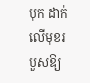បុក ដាក់លើមុខរបួសឱ្យ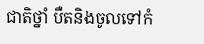ជាតិថ្នាំ បឺតនិងចូលទៅកំ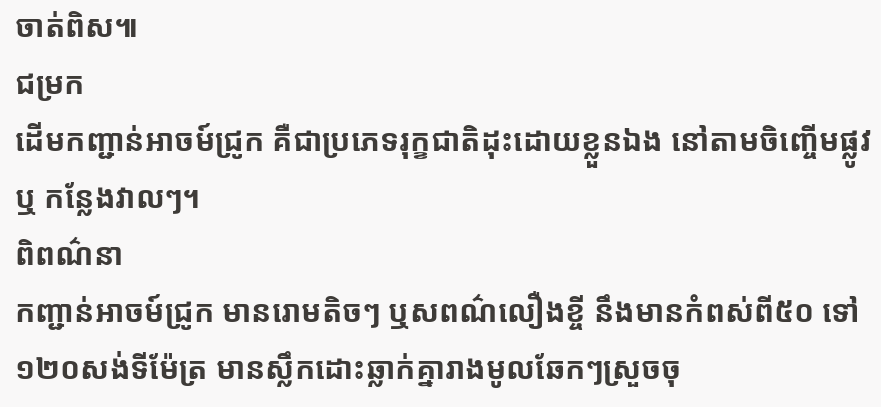ចាត់ពិស៕
ជម្រក
ដើមកញ្ជាន់អាចម៍ជ្រូក គឺជាប្រភេទរុក្ខជាតិដុះដោយខ្លួនឯង នៅតាមចិញ្ចើមផ្លូវ ឬ កន្លែងវាលៗ។
ពិពណ៌នា
កញ្ជាន់អាចម៍ជ្រូក មានរោមតិចៗ ឬសពណ៌លឿងខ្ចី នឹងមានកំពស់ពី៥០ ទៅ ១២០សង់ទីម៉ែត្រ មានស្លឹកដោះឆ្លាក់គ្នារាងមូលឆែកៗស្រួចចុ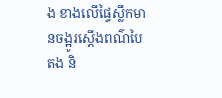ង ខាងលើផ្ទៃស្លឹកមានចង្អូរស្ដើងពណ៌បៃតង និ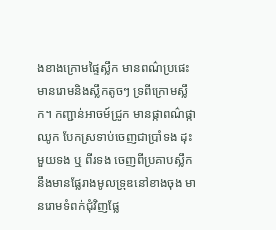ងខាងក្រោមផ្ទៃស្លឹក មានពណ៌ប្រផេះ មានរោមនិងស្លឹកតូចៗ ទ្រពីក្រោមស្លឹក។ កញ្ជាន់អាចម៍ជ្រូក មានផ្កាពណ៌ផ្កាឈូក បែកស្រទាប់ចេញជាប្រាំទង ដុះមួយទង ឬ ពីរទង ចេញពីប្រគាបស្លឹក នឹងមានផ្លែរាងមូលទ្រុឌនៅខាងចុង មានរោមទំពក់ជុំវិញផ្លែ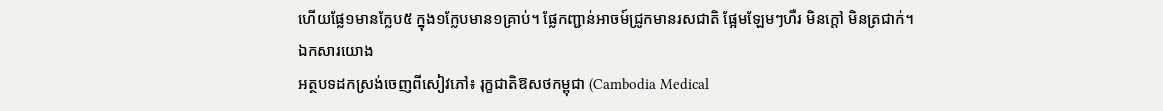ហើយផ្លែ១មានក្លែប៥ ក្នុង១ក្លែបមាន១គ្រាប់។ ផ្លែកញ្ជាន់អាចម៍ជ្រូកមានរសជាតិ ផ្អែមឡែមៗហឺរ មិនក្ដៅ មិនត្រជាក់។
ឯកសារយោង
អត្ថបទដកស្រង់ចេញពីសៀវភៅ៖ រុក្ខជាតិឱសថកម្ពុជា (Cambodia Medical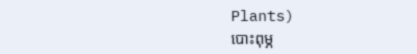Plants)
បោះពុម្ភ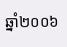ឆ្នាំ២០០៦